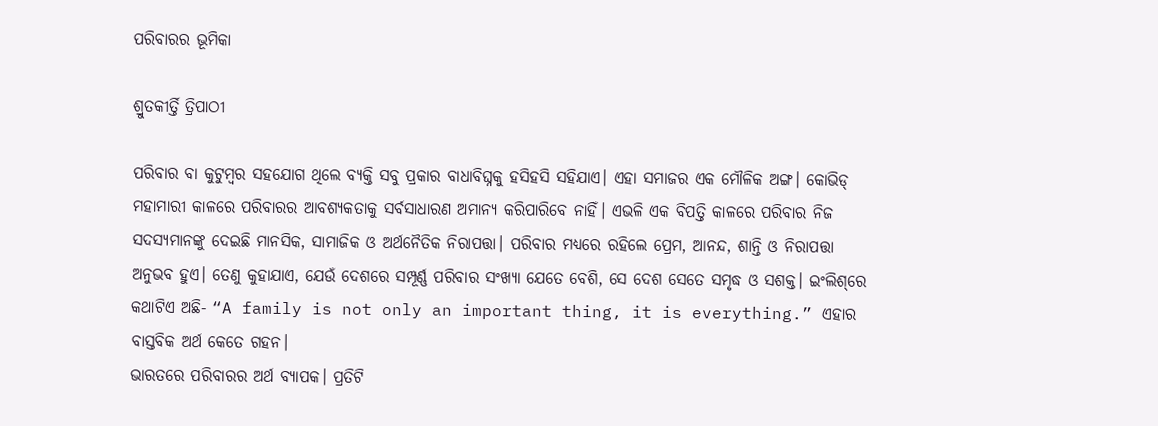ପରିବାରର ଭୂମିକା

ଶ୍ରୁତକୀର୍ତ୍ତି ତ୍ରିପାଠୀ

ପରିବାର ବା କୁଟୁମ୍ବର ସହଯୋଗ ଥିଲେ ବ୍ୟକ୍ତି ସବୁ ପ୍ରକାର ବାଧାବିଘ୍ନକୁ ହସିହସି ସହିଯାଏ। ଏହା ସମାଜର ଏକ ମୌଳିକ ଅଙ୍ଗ। କୋଭିଡ୍‌ ମହାମାରୀ କାଳରେ ପରିବାରର ଆବଶ୍ୟକତାକୁ ସର୍ବସାଧାରଣ ଅମାନ୍ୟ କରିପାରିବେ ନାହିଁ। ଏଭଳି ଏକ ବିପତ୍ତି କାଳରେ ପରିବାର ନିଜ ସଦସ୍ୟମାନଙ୍କୁ ଦେଇଛି ମାନସିକ, ସାମାଜିକ ଓ ଅର୍ଥନୈତିକ ନିରାପତ୍ତା। ପରିବାର ମଧ୍ୟରେ ରହିଲେ ପ୍ରେମ, ଆନନ୍ଦ, ଶାନ୍ତି ଓ ନିରାପତ୍ତା ଅନୁଭବ ହୁଏ। ତେଣୁ କୁହାଯାଏ, ଯେଉଁ ଦେଶରେ ସମ୍ପୂର୍ଣ୍ଣ ପରିବାର ସଂଖ୍ୟା ଯେତେ ବେଶି, ସେ ଦେଶ ସେତେ ସମୃଦ୍ଧ ଓ ସଶକ୍ତ। ଇଂଲିଶ୍‌ରେ କଥାଟିଏ ଅଛି- “A family is not only an important thing, it is everything.” ଏହାର ବାସ୍ତବିକ ଅର୍ଥ କେତେ ଗହନ।
ଭାରତରେ ପରିବାରର ଅର୍ଥ ବ୍ୟାପକ। ପ୍ରତିଟି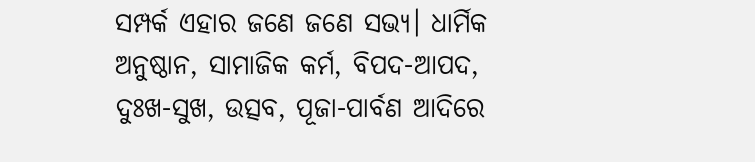ସମ୍ପର୍କ ଏହାର ଜଣେ ଜଣେ ସଭ୍ୟ। ଧାର୍ମିକ ଅନୁଷ୍ଠାନ, ସାମାଜିକ କର୍ମ, ବିପଦ-ଆପଦ, ଦୁଃଖ-ସୁଖ, ଉତ୍ସବ, ପୂଜା-ପାର୍ବଣ ଆଦିରେ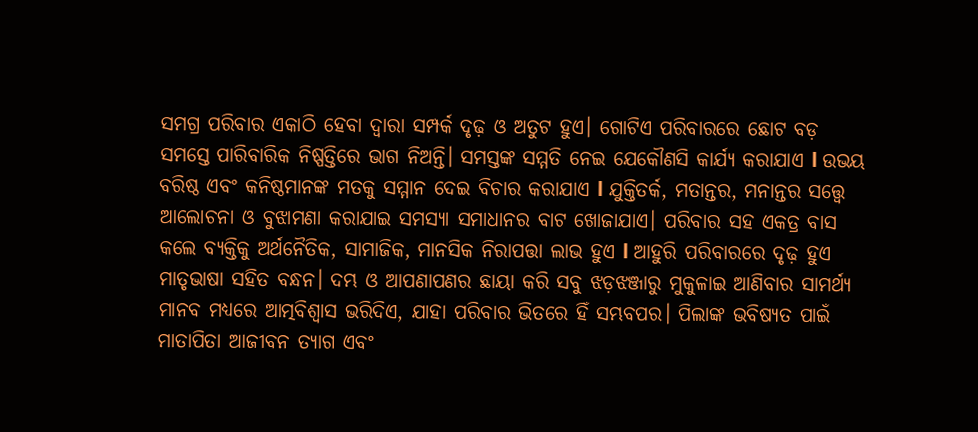ସମଗ୍ର ପରିବାର ଏକାଠି ହେବା ଦ୍ୱାରା ସମ୍ପର୍କ ଦୃଢ଼ ଓ ଅତୁଟ ହୁଏ। ଗୋଟିଏ ପରିବାରରେ ଛୋଟ ବଡ଼ ସମସ୍ତେ ପାରିବାରିକ ନିଷ୍ପତ୍ତିରେ ଭାଗ ନିଅନ୍ତି। ସମସ୍ତଙ୍କ ସମ୍ମତି ନେଇ ଯେକୌଣସି କାର୍ଯ୍ୟ କରାଯାଏ l ଉଭୟ ବରିଷ୍ଠ ଏବଂ କନିଷ୍ଠମାନଙ୍କ ମତକୁ ସମ୍ମାନ ଦେଇ ବିଚାର କରାଯାଏ l ଯୁକ୍ତିତର୍କ, ମତାନ୍ତର, ମନାନ୍ତର ସତ୍ତ୍ୱେ ଆଲୋଚନା ଓ ବୁଝାମଣା କରାଯାଇ ସମସ୍ୟା ସମାଧାନର ବାଟ ଖୋଜାଯାଏ। ପରିବାର ସହ ଏକତ୍ର ବାସ କଲେ ବ୍ୟକ୍ତିକୁ ଅର୍ଥନୈତିକ, ସାମାଜିକ, ମାନସିକ ନିରାପତ୍ତା ଲାଭ ହୁଏ l ଆହୁରି ପରିବାରରେ ଦୃଢ଼ ହୁଏ ମାତୃଭାଷା ସହିତ ବନ୍ଧନ। ଦମ୍ଭ ଓ ଆପଣାପଣର ଛାୟା କରି ସବୁ ଝଡ଼ଝଞ୍ଜାରୁ ମୁକୁଳାଇ ଆଣିବାର ସାମର୍ଥ୍ୟ ମାନବ ମଧ୍ୟରେ ଆତ୍ମବିଶ୍ୱାସ ଭରିଦିଏ, ଯାହା ପରିବାର ଭିତରେ ହିଁ ସମ୍ଭବପର। ପିଲାଙ୍କ ଭବିଷ୍ୟତ ପାଇଁ ମାତାପିତା ଆଜୀବନ ତ୍ୟାଗ ଏବଂ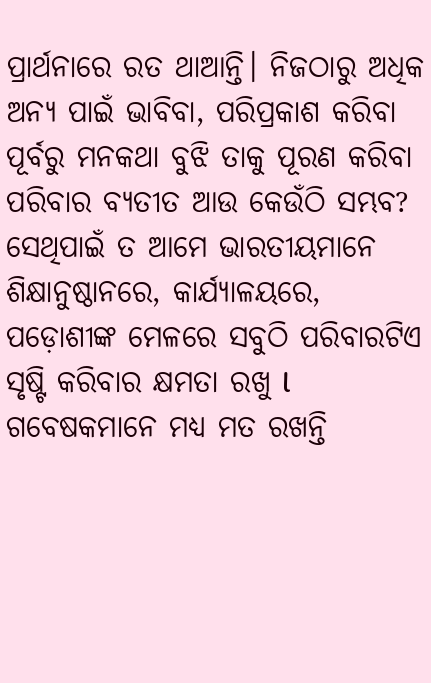ପ୍ରାର୍ଥନାରେ ରତ ଥାଆନ୍ତି। ନିଜଠାରୁ ଅଧିକ ଅନ୍ୟ ପାଇଁ ଭାବିବା, ପରିପ୍ରକାଶ କରିବା ପୂର୍ବରୁ ମନକଥା ବୁଝି ତାକୁ ପୂରଣ କରିବା ପରିବାର ବ୍ୟତୀତ ଆଉ କେଉଁଠି ସମ୍ଭବ? ସେଥିପାଇଁ ତ ଆମେ ଭାରତୀୟମାନେ ଶିକ୍ଷାନୁଷ୍ଠାନରେ, କାର୍ଯ୍ୟାଳୟରେ, ପଡ଼ୋଶୀଙ୍କ ମେଳରେ ସବୁଠି ପରିବାରଟିଏ ସୃଷ୍ଟି କରିବାର କ୍ଷମତା ରଖୁ l ଗବେଷକମାନେ ମଧ୍ୟ ମତ ରଖନ୍ତି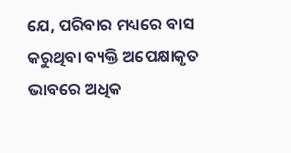ଯେ, ପରିବାର ମଧ୍ୟରେ ବାସ କରୁଥିବା ବ୍ୟକ୍ତି ଅପେକ୍ଷାକୃତ ଭାବରେ ଅଧିକ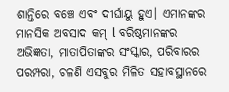ଶାନ୍ତିରେ ବଞ୍ଚେ ଏବଂ ଦୀର୍ଘାୟୁ ହୁଏ। ଏମାନଙ୍କର ମାନସିକ ଅବସାଦ କମ୍‌ l ବରିଷ୍ଠମାନଙ୍କର ଅଭିଜ୍ଞତା, ମାତାପିତାଙ୍କର ସଂସ୍କାର, ପରିବାରର ପରମ୍ପରା, ଚଳଣି ଏସବୁର ମିଳିତ ସହାବସ୍ଥାନରେ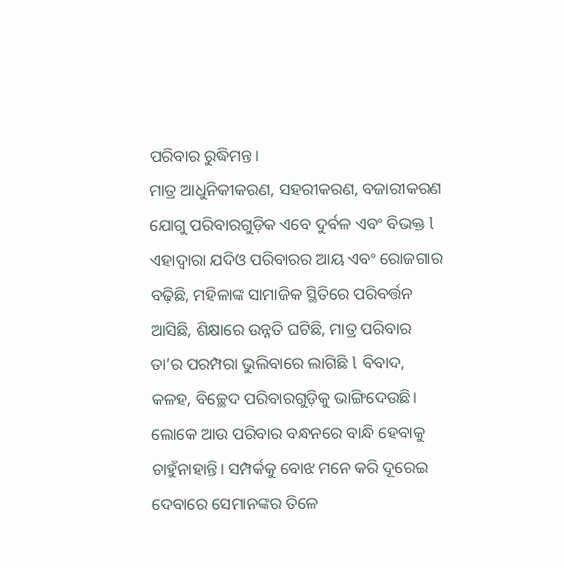ପରିବାର ରୁଦ୍ଧିମନ୍ତ।
ମାତ୍ର ଆଧୁନିକୀକରଣ, ସହରୀକରଣ, ବଜାରୀକରଣ ଯୋଗୁ ପରିବାରଗୁଡ଼ିକ ଏବେ ଦୁର୍ବଳ ଏବଂ ବିଭକ୍ତ l ଏହାଦ୍ୱାରା ଯଦିଓ ପରିବାରର ଆୟ ଏବଂ ରୋଜଗାର ବଢ଼ିଛି, ମହିଳାଙ୍କ ସାମାଜିକ ସ୍ଥିତିରେ ପରିବର୍ତ୍ତନ ଆସିଛି, ଶିକ୍ଷାରେ ଉନ୍ନତି ଘଟିଛି, ମାତ୍ର ପରିବାର ତା’ର ପରମ୍ପରା ଭୁଲିବାରେ ଲାଗିଛି l ବିବାଦ, କଳହ, ବିଚ୍ଛେଦ ପରିବାରଗୁଡ଼ିକୁ ଭାଙ୍ଗିଦେଉଛି। ଲୋକେ ଆଉ ପରିବାର ବନ୍ଧନରେ ବାନ୍ଧି ହେବାକୁ ଚାହୁଁନାହାନ୍ତି। ସମ୍ପର୍କକୁ ବୋଝ ମନେ କରି ଦୂରେଇ ଦେବାରେ ସେମାନଙ୍କର ତିଳେ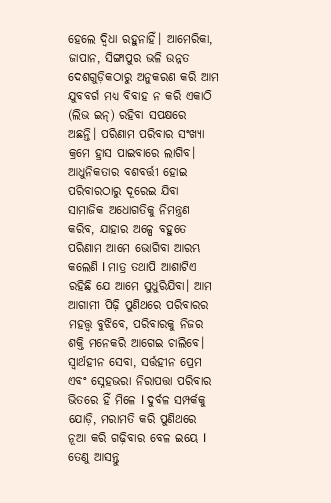ହେଲେ ଦ୍ୱିଧା ରହୁନାହିଁ। ଆମେରିକା, ଜାପାନ, ସିଙ୍ଗାପୁର ଭଳି ଉନ୍ନତ ଦେଶଗୁଡ଼ିକଠାରୁ ଅନୁକରଣ କରି ଆମ ଯୁବବର୍ଗ ମଧ୍ୟ ବିବାହ ନ କରି ଏକାଠି (ଲିଭ ଇନ୍‌) ରହିବା ସପକ୍ଷରେ ଅଛନ୍ତି। ପରିଣାମ ପରିବାର ସଂଖ୍ୟା କ୍ରମେ ହ୍ରାସ ପାଇବାରେ ଲାଗିବ।
ଆଧୁନିକତାର ବଶବର୍ତ୍ତୀ ହୋଇ ପରିବାରଠାରୁ ଦୂରେଇ ଯିବା ସାମାଜିକ ଅଧୋଗତିକୁ ନିମନ୍ତ୍ରଣ କରିବ, ଯାହାର ଅଳ୍ପେ ବହୁତେ ପରିଣାମ ଆମେ ଭୋଗିବା ଆରମ୍ଭ କଲେଣି l ମାତ୍ର ତଥାପି ଆଶାଟିଏ ରହିଛି ଯେ ଆମେ ସୁଧୁରିଯିବା। ଆମ ଆଗାମୀ ପିଢ଼ି ପୁଣିଥରେ ପରିବାରର ମହତ୍ତ୍ୱ ବୁଝିବେ, ପରିବାରକୁ ନିଜର ଶକ୍ତି ମନେକରି ଆଗେଇ ଚାଲିବେ। ସ୍ବାର୍ଥହୀନ ସେବା, ସର୍ତ୍ତହୀନ ପ୍ରେମ ଏବଂ ସ୍ନେହଭରା ନିରାପତ୍ତା ପରିବାର ଭିତରେ ହିଁ ମିଳେ l ଦୁର୍ବଳ ସମ୍ପର୍କକୁ ଯୋଡ଼ି, ମରାମତି କରି ପୁଣିଥରେ ନୂଆ କରି ଗଢ଼ିବାର ବେଳ ଇୟେ l ତେଣୁ ଆସନ୍ତୁ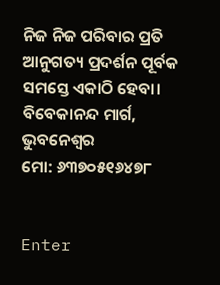ନିଜ ନିଜ ପରିବାର ପ୍ରତି ଆନୁଗତ୍ୟ ପ୍ରଦର୍ଶନ ପୂର୍ବକ ସମସ୍ତେ ଏକାଠି ହେବା।
ବିବେକାନନ୍ଦ ମାର୍ଗ, ଭୁବନେଶ୍ୱର
ମୋ: ୬୩୭୦୫୧୬୪୭୮


Enter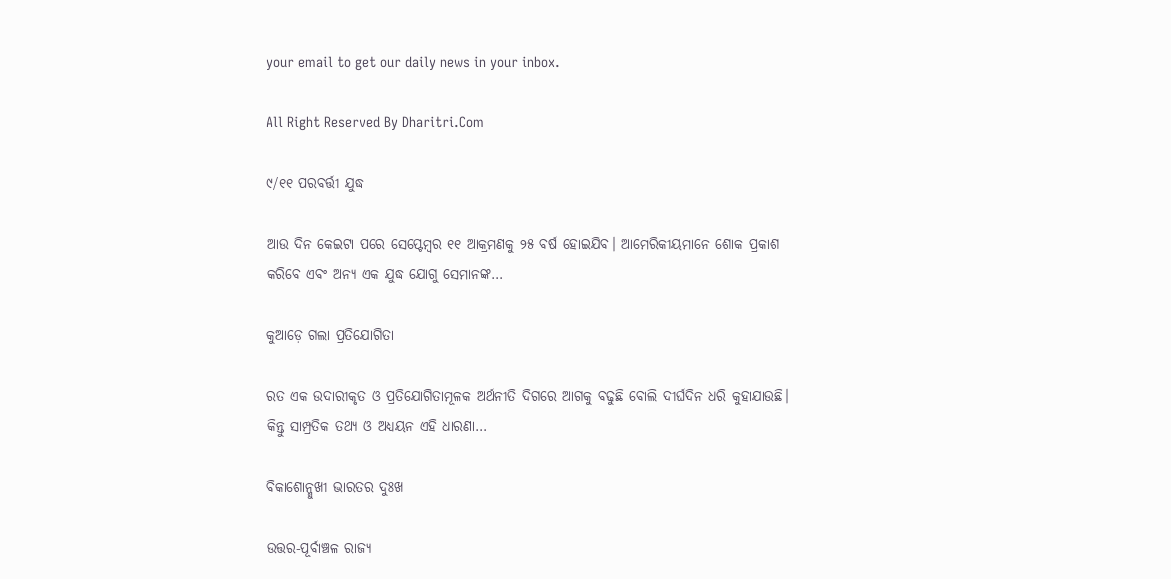your email to get our daily news in your inbox.

All Right Reserved By Dharitri.Com

୯/୧୧ ପରବର୍ତ୍ତୀ ଯୁଦ୍ଧ

ଆଉ ଦିନ କେଇଟା ପରେ ସେପ୍ଟେମ୍ୱର ୧୧ ଆକ୍ରମଣକୁ ୨୫ ବର୍ଷ ହୋଇଯିବ। ଆମେରିକୀୟମାନେ ଶୋକ ପ୍ରକାଶ କରିବେ ଏବଂ ଅନ୍ୟ ଏକ ଯୁଦ୍ଧ ଯୋଗୁ ସେମାନଙ୍କ…

କୁଆଡ଼େ ଗଲା ପ୍ରତିଯୋଗିତା

ରତ ଏକ ଉଦାରୀକୃତ ଓ ପ୍ରତିଯୋଗିତାମୂଳକ ଅର୍ଥନୀତି ଦିଗରେ ଆଗକୁ ବଢୁଛି ବୋଲି ଦୀର୍ଘଦିନ ଧରି କୁହାଯାଉଛି। କିନ୍ତୁ ସାମ୍ପ୍ରତିକ ତଥ୍ୟ ଓ ଅଧ୍ୟୟନ ଏହି ଧାରଣା…

ବିକାଶୋନ୍ମୁଖୀ ଭାରତର ଦୁଃଖ

ଉତ୍ତର-ପୂର୍ବାଞ୍ଚଳ ରାଜ୍ୟ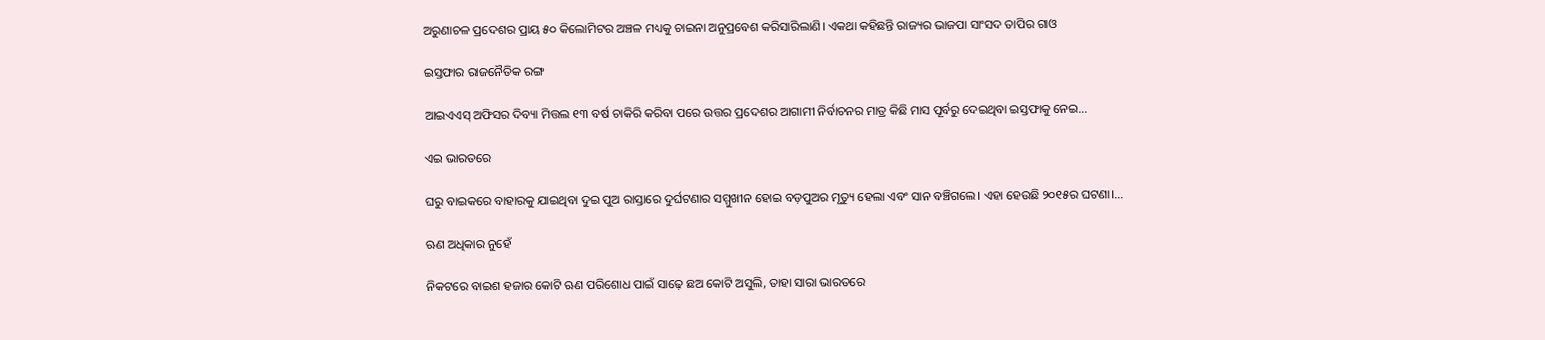ଅରୁଣାଚଳ ପ୍ରଦେଶର ପ୍ରାୟ ୫୦ କିଲୋମିଟର ଅଞ୍ଚଳ ମଧ୍ୟକୁ ଚାଇନା ଅନୁପ୍ରବେଶ କରିସାରିଲାଣି। ଏକଥା କହିଛନ୍ତି ରାଜ୍ୟର ଭାଜପା ସାଂସଦ ତାପିର ଗାଓ

ଇସ୍ତଫାର ରାଜନୈତିକ ରଙ୍ଗ

ଆଇଏଏସ୍‌ ଅଫିସର ଦିବ୍ୟା ମିତ୍ତଲ ୧୩ ବର୍ଷ ଚାକିରି କରିବା ପରେ ଉତ୍ତର ପ୍ରଦେଶର ଆଗାମୀ ନିର୍ବାଚନର ମାତ୍ର କିଛି ମାସ ପୂର୍ବରୁ ଦେଇଥିବା ଇସ୍ତଫାକୁ ନେଇ…

ଏଇ ଭାରତରେ

ଘରୁ ବାଇକରେ ବାହାରକୁ ଯାଇଥିବା ଦୁଇ ପୁଅ ରାସ୍ତାରେ ଦୁର୍ଘଟଣାର ସମ୍ମୁଖୀନ ହୋଇ ବଡ଼ପୁଅର ମୃତ୍ୟୁ ହେଲା ଏବଂ ସାନ ବଞ୍ଚିଗଲେ। ଏହା ହେଉଛି ୨୦୧୫ର ଘଟଣା।…

ଋଣ ଅଧିକାର ନୁହେଁ

ନିକଟରେ ବାଇଶ ହଜାର କୋଟି ଋଣ ପରିଶୋଧ ପାଇଁ ସାଢ଼େ ଛଅ କୋଟି ଅସୁଲି, ତାହା ସାରା ଭାରତରେ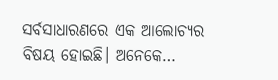ସର୍ବସାଧାରଣରେ ଏକ ଆଲୋଚ୍ୟର ବିଷୟ ହୋଇଛି। ଅନେକେ…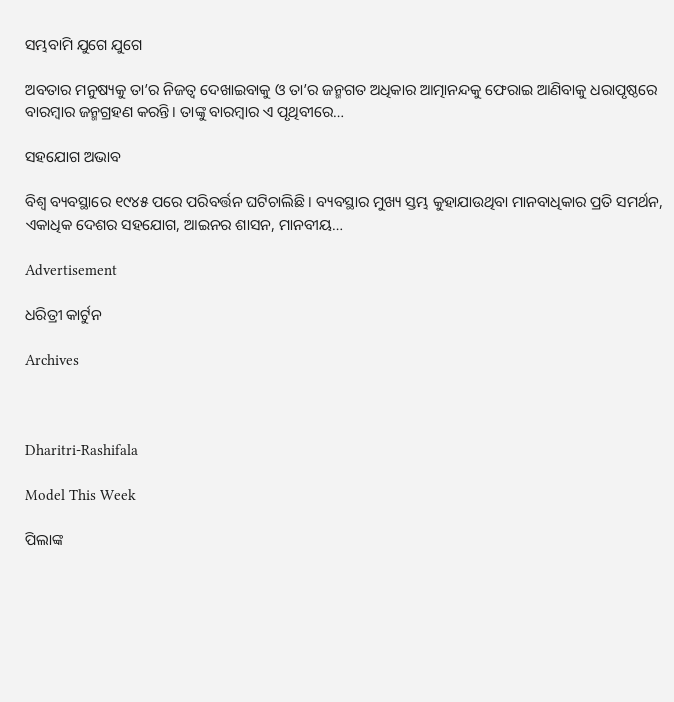ସମ୍ଭବାମି ଯୁଗେ ଯୁଗେ

ଅବତାର ମନୁଷ୍ୟକୁ ତା’ର ନିଜତ୍ୱ ଦେଖାଇବାକୁ ଓ ତା’ର ଜନ୍ମଗତ ଅଧିକାର ଆତ୍ମାନନ୍ଦକୁ ଫେରାଇ ଆଣିବାକୁ ଧରାପୃଷ୍ଠରେ ବାରମ୍ବାର ଜନ୍ମଗ୍ରହଣ କରନ୍ତି। ତାଙ୍କୁ ବାରମ୍ବାର ଏ ପୃଥିବୀରେ…

ସହଯୋଗ ଅଭାବ

ବିଶ୍ୱ ବ୍ୟବସ୍ଥାରେ ୧୯୪୫ ପରେ ପରିବର୍ତ୍ତନ ଘଟିଚାଲିଛି । ବ୍ୟବସ୍ଥାର ମୁଖ୍ୟ ସ୍ତମ୍ଭ କୁହାଯାଉଥିବା ମାନବାଧିକାର ପ୍ରତି ସମର୍ଥନ, ଏକାଧିକ ଦେଶର ସହଯୋଗ, ଆଇନର ଶାସନ, ମାନବୀୟ…

Advertisement

ଧରିତ୍ରୀ କାର୍ଟୁନ

Archives



Dharitri-Rashifala

Model This Week

ପିଲାଙ୍କ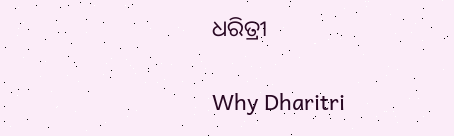ଧରିତ୍ରୀ

Why Dharitri